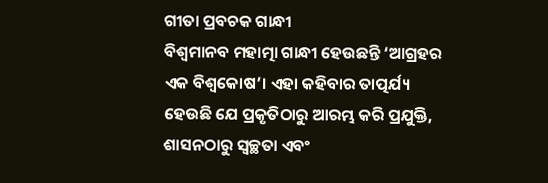ଗୀତା ପ୍ରବଚକ ଗାନ୍ଧୀ
ବିଶ୍ୱମାନବ ମହାତ୍ମା ଗାନ୍ଧୀ ହେଉଛନ୍ତି ‘ଆଗ୍ରହର ଏକ ବିଶ୍ୱକୋଷ’। ଏହା କହିବାର ତାତ୍ପର୍ଯ୍ୟ ହେଉଛି ଯେ ପ୍ରକୃତିଠାରୁ ଆରମ୍ଭ କରି ପ୍ରଯୁକ୍ତି, ଶାସନଠାରୁ ସ୍ୱଚ୍ଛତା ଏବଂ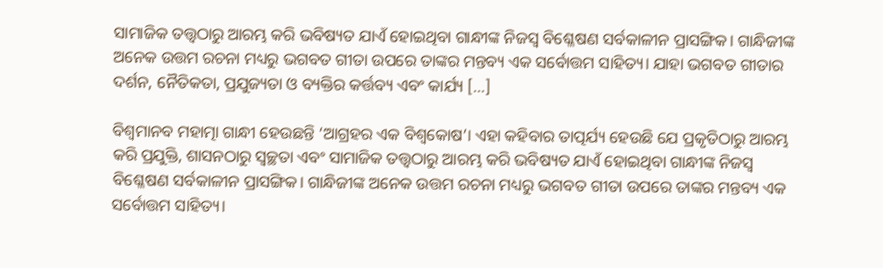ସାମାଜିକ ତତ୍ତ୍ୱଠାରୁ ଆରମ୍ଭ କରି ଭବିଷ୍ୟତ ଯାଏଁ ହୋଇଥିବା ଗାନ୍ଧୀଙ୍କ ନିଜସ୍ୱ ବିଶ୍ଳେଷଣ ସର୍ବକାଳୀନ ପ୍ରାସଙ୍ଗିକ। ଗାନ୍ଧିଜୀଙ୍କ ଅନେକ ଉତ୍ତମ ରଚନା ମଧ୍ୟରୁ ଭଗବତ ଗୀତା ଉପରେ ତାଙ୍କର ମନ୍ତବ୍ୟ ଏକ ସର୍ବୋତ୍ତମ ସାହିତ୍ୟ। ଯାହା ଭଗବତ ଗୀତାର ଦର୍ଶନ, ନୈତିକତା, ପ୍ରଯୁଜ୍ୟତା ଓ ବ୍ୟକ୍ତିର କର୍ତ୍ତବ୍ୟ ଏବଂ କାର୍ଯ୍ୟ […]

ବିଶ୍ୱମାନବ ମହାତ୍ମା ଗାନ୍ଧୀ ହେଉଛନ୍ତି ‘ଆଗ୍ରହର ଏକ ବିଶ୍ୱକୋଷ’। ଏହା କହିବାର ତାତ୍ପର୍ଯ୍ୟ ହେଉଛି ଯେ ପ୍ରକୃତିଠାରୁ ଆରମ୍ଭ କରି ପ୍ରଯୁକ୍ତି, ଶାସନଠାରୁ ସ୍ୱଚ୍ଛତା ଏବଂ ସାମାଜିକ ତତ୍ତ୍ୱଠାରୁ ଆରମ୍ଭ କରି ଭବିଷ୍ୟତ ଯାଏଁ ହୋଇଥିବା ଗାନ୍ଧୀଙ୍କ ନିଜସ୍ୱ ବିଶ୍ଳେଷଣ ସର୍ବକାଳୀନ ପ୍ରାସଙ୍ଗିକ। ଗାନ୍ଧିଜୀଙ୍କ ଅନେକ ଉତ୍ତମ ରଚନା ମଧ୍ୟରୁ ଭଗବତ ଗୀତା ଉପରେ ତାଙ୍କର ମନ୍ତବ୍ୟ ଏକ ସର୍ବୋତ୍ତମ ସାହିତ୍ୟ।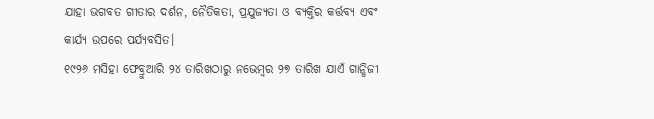ଯାହା ଭଗବତ ଗୀତାର ଦର୍ଶନ, ନୈତିକତା, ପ୍ରଯୁଜ୍ୟତା ଓ ବ୍ୟକ୍ତିର କର୍ତ୍ତବ୍ୟ ଏବଂ କାର୍ଯ୍ୟ ଉପରେ ପର୍ଯ୍ୟବସିତ।
୧୯୨୬ ମସିହା ଫେବ୍ରୁଆରି ୨୪ ତାରିଖଠାରୁ ନଭେମ୍ୱର ୨୭ ତାରିଖ ଯାଏଁ ଗାନ୍ଧିଜୀ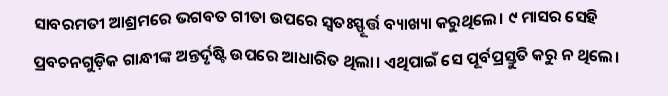ସାବରମତୀ ଆଶ୍ରମରେ ଭଗବତ ଗୀତା ଉପରେ ସ୍ୱତଃସ୍ଫୂର୍ତ୍ତ ବ୍ୟାଖ୍ୟା କରୁଥିଲେ। ୯ ମାସର ସେହି ପ୍ରବଚନଗୁଡ଼ିକ ଗାନ୍ଧୀଙ୍କ ଅନ୍ତର୍ଦୃଷ୍ଟି ଉପରେ ଆଧାରିତ ଥିଲା। ଏଥିପାଇଁ ସେ ପୂର୍ବପ୍ରସ୍ତୁତି କରୁ ନ ଥିଲେ।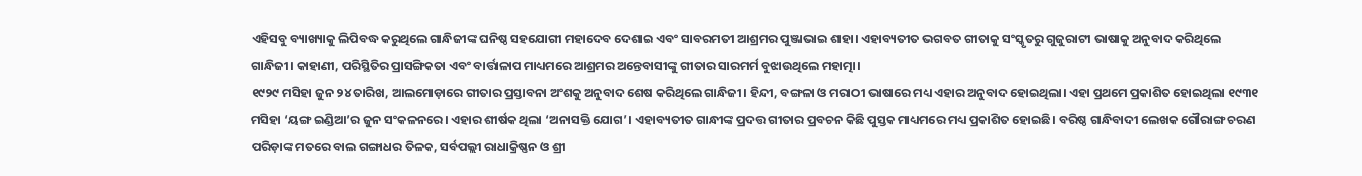ଏହିସବୁ ବ୍ୟାଖ୍ୟାକୁ ଲିପିବଦ୍ଧ କରୁଥିଲେ ଗାନ୍ଧିଜୀଙ୍କ ଘନିଷ୍ଠ ସହଯୋଗୀ ମହାଦେବ ଦେଶାଇ ଏବଂ ସାବରମତୀ ଆଶ୍ରମର ପୁଞ୍ଜାଭାଇ ଶାହା। ଏହାବ୍ୟତୀତ ଭଗବତ ଗୀତାକୁ ସଂସ୍କୃତରୁ ଗୁଜୁରାଟୀ ଭାଷାକୁ ଅନୁବାଦ କରିଥିଲେ ଗାନ୍ଧିଜୀ। କାହାଣୀ, ପରିସ୍ଥିତିର ପ୍ରାସଙ୍ଗିକତା ଏବଂ ବାର୍ତ୍ତାଳାପ ମାଧ୍ୟମରେ ଆଶ୍ରମର ଅନ୍ତେବାସୀଙ୍କୁ ଗୀତାର ସାରମର୍ମ ବୁଝାଉଥିଲେ ମହାତ୍ମା।
୧୯୨୯ ମସିହା ଜୁନ ୨୪ ତାରିଖ, ଆଲମୋଡ଼ାରେ ଗୀତାର ପ୍ରସ୍ତାବନା ଅଂଶକୁ ଅନୁବାଦ ଶେଷ କରିଥିଲେ ଗାନ୍ଧିଜୀ। ହିନ୍ଦୀ, ବଙ୍ଗଳା ଓ ମରାଠୀ ଭାଷାରେ ମଧ୍ୟ ଏହାର ଅନୁବାଦ ହୋଇଥିଲା। ଏହା ପ୍ରଥମେ ପ୍ରକାଶିତ ହୋଇଥିଲା ୧୯୩୧ ମସିହା ‘ୟଙ୍ଗ ଇଣ୍ଡିଆ’ର ଜୁନ ସଂକଳନରେ। ଏହାର ଶୀର୍ଷକ ଥିଲା ‘ଅନାସକ୍ତି ଯୋଗ’। ଏହାବ୍ୟତୀତ ଗାନ୍ଧୀଙ୍କ ପ୍ରଦତ୍ତ ଗୀତାର ପ୍ରବଚନ କିଛି ପୁସ୍ତକ ମାଧ୍ୟମରେ ମଧ୍ୟ ପ୍ରକାଶିତ ହୋଇଛି। ବରିଷ୍ଠ ଗାନ୍ଧିବାଦୀ ଲେଖକ ଗୌରାଙ୍ଗ ଚରଣ ପରିଡ଼ାଙ୍କ ମତରେ ବାଲ ଗଙ୍ଗାଧର ତିଳକ, ସର୍ବପଲ୍ଲୀ ରାଧାକ୍ରିଷ୍ଣନ ଓ ଶ୍ରୀ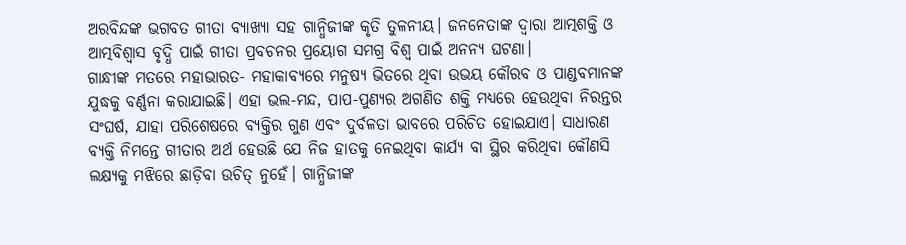ଅରବିନ୍ଦଙ୍କ ଭଗବତ ଗୀତା ବ୍ୟାଖ୍ୟା ସହ ଗାନ୍ଧିଜୀଙ୍କ କୃତି ତୁଳନୀୟ। ଜନନେତାଙ୍କ ଦ୍ୱାରା ଆତ୍ମଶକ୍ତି ଓ ଆତ୍ମବିଶ୍ୱାସ ବୃଦ୍ଧି ପାଇଁ ଗୀତା ପ୍ରବଚନର ପ୍ରୟୋଗ ସମଗ୍ର ବିଶ୍ୱ ପାଇଁ ଅନନ୍ୟ ଘଟଣା।
ଗାନ୍ଧୀଙ୍କ ମତରେ ମହାଭାରତ- ମହାକାବ୍ୟରେ ମନୁଷ୍ୟ ଭିତରେ ଥିବା ଉଭୟ କୌରବ ଓ ପାଣ୍ଡବମାନଙ୍କ ଯୁଦ୍ଧକୁ ବର୍ଣ୍ଣନା କରାଯାଇଛି। ଏହା ଭଲ-ମନ୍ଦ, ପାପ-ପୁଣ୍ୟର ଅଗଣିତ ଶକ୍ତି ମଧ୍ୟରେ ହେଉଥିବା ନିରନ୍ତର ସଂଘର୍ଷ, ଯାହା ପରିଶେଷରେ ବ୍ୟକ୍ତିର ଗୁଣ ଏବଂ ଦୁର୍ବଳତା ଭାବରେ ପରିଚିତ ହୋଇଯାଏ। ସାଧାରଣ ବ୍ୟକ୍ତି ନିମନ୍ତେ ଗୀତାର ଅର୍ଥ ହେଉଛି ଯେ ନିଜ ହାତକୁ ନେଇଥିବା କାର୍ଯ୍ୟ ବା ସ୍ଥିର କରିଥିବା କୌଣସି ଲକ୍ଷ୍ୟକୁ ମଝିରେ ଛାଡ଼ିବା ଉଚିତ୍ ନୁହେଁ। ଗାନ୍ଧିଜୀଙ୍କ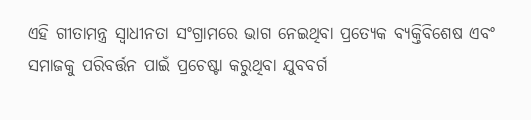ଏହି ଗୀତାମନ୍ତ୍ର ସ୍ୱାଧୀନତା ସଂଗ୍ରାମରେ ଭାଗ ନେଇଥିବା ପ୍ରତ୍ୟେକ ବ୍ୟକ୍ତିବିଶେଷ ଏବଂ ସମାଜକୁ ପରିବର୍ତ୍ତନ ପାଇଁ ପ୍ରଚେଷ୍ଟା କରୁଥିବା ଯୁବବର୍ଗ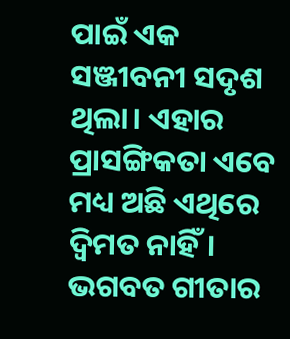ପାଇଁ ଏକ ସଞ୍ଜୀବନୀ ସଦୃଶ ଥିଲା। ଏହାର ପ୍ରାସଙ୍ଗିକତା ଏବେ ମଧ୍ୟ ଅଛି ଏଥିରେ ଦ୍ୱିମତ ନାହିଁ।
ଭଗବତ ଗୀତାର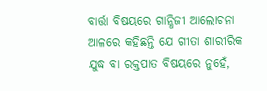ବାର୍ତ୍ତା ବିଷୟରେ ଗାନ୍ଧିଜୀ ଆଲୋଚନା ଆଳରେ କହିଛନ୍ତି ଯେ ଗୀତା ଶାରୀରିକ ଯୁଦ୍ଧ ବା ରକ୍ତପାତ ବିଷୟରେ ନୁହେଁ,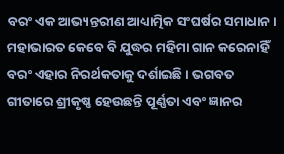ବରଂ ଏକ ଆଭ୍ୟନ୍ତରୀଣ ଆଧ୍ୟାତ୍ମିକ ସଂଘର୍ଷର ସମାଧାନ। ମହାଭାରତ କେବେ ବି ଯୁଦ୍ଧର ମହିମା ଗାନ କରେନାହିଁ ବରଂ ଏହାର ନିରର୍ଥକତାକୁ ଦର୍ଶାଇଛି। ଭଗବତ ଗୀତାରେ ଶ୍ରୀକୃଷ୍ଣ ହେଉଛନ୍ତି ପୂର୍ଣ୍ଣତା ଏବଂ ଜ୍ଞାନର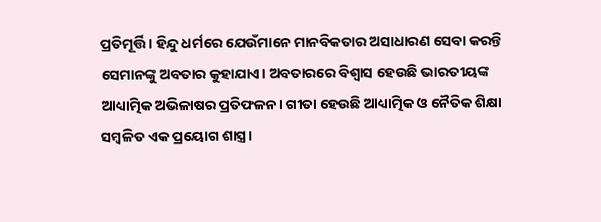ପ୍ରତିମୂର୍ତ୍ତି। ହିନ୍ଦୁ ଧର୍ମରେ ଯେଉଁମାନେ ମାନବିକତାର ଅସାଧାରଣ ସେବା କରନ୍ତି ସେମାନଙ୍କୁ ଅବତାର କୁହାଯାଏ। ଅବତାରରେ ବିଶ୍ୱାସ ହେଉଛି ଭାରତୀୟଙ୍କ ଆଧ୍ୟାତ୍ମିକ ଅଭିଳାଷର ପ୍ରତିଫଳନ। ଗୀତା ହେଉଛି ଆଧ୍ୟାତ୍ମିକ ଓ ନୈତିକ ଶିକ୍ଷା ସମ୍ୱଳିତ ଏକ ପ୍ରୟୋଗ ଶାସ୍ତ୍ର।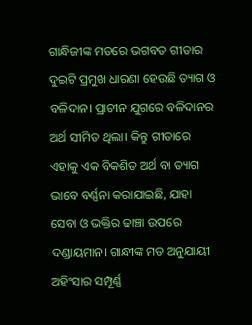ଗାନ୍ଧିଜୀଙ୍କ ମତରେ ଭଗବତ ଗୀତାର ଦୁଇଟି ପ୍ରମୁଖ ଧାରଣା ହେଉଛି ତ୍ୟାଗ ଓ ବଳିଦାନ। ପ୍ରାଚୀନ ଯୁଗରେ ବଳିଦାନର ଅର୍ଥ ସୀମିତ ଥିଲା। କିନ୍ତୁ ଗୀତାରେ ଏହାକୁ ଏକ ବିକଶିତ ଅର୍ଥ ବା ତ୍ୟାଗ ଭାବେ ବର୍ଣ୍ଣନା କରାଯାଇଛି, ଯାହା ସେବା ଓ ଭକ୍ତିର ଢାଞ୍ଚା ଉପରେ ଦଣ୍ଡାୟମାନ। ଗାନ୍ଧୀଙ୍କ ମତ ଅନୁଯାୟୀ ଅହିଂସାର ସମ୍ପୂର୍ଣ୍ଣ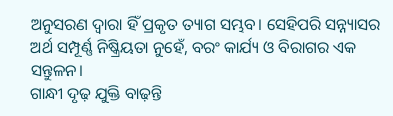ଅନୁସରଣ ଦ୍ୱାରା ହିଁ ପ୍ରକୃତ ତ୍ୟାଗ ସମ୍ଭବ। ସେହିପରି ସନ୍ନ୍ୟାସର ଅର୍ଥ ସମ୍ପୂର୍ଣ୍ଣ ନିଷ୍କ୍ରିୟତା ନୁହେଁ, ବରଂ କାର୍ଯ୍ୟ ଓ ବିରାଗର ଏକ ସନ୍ତୁଳନ।
ଗାନ୍ଧୀ ଦୃଢ଼ ଯୁକ୍ତି ବାଢ଼ନ୍ତି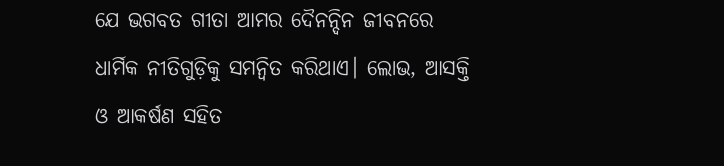ଯେ ଭଗବତ ଗୀତା ଆମର ଦୈନନ୍ଦିନ ଜୀବନରେ ଧାର୍ମିକ ନୀତିଗୁଡ଼ିକୁ ସମନ୍ୱିତ କରିଥାଏ। ଲୋଭ, ଆସକ୍ତି ଓ ଆକର୍ଷଣ ସହିତ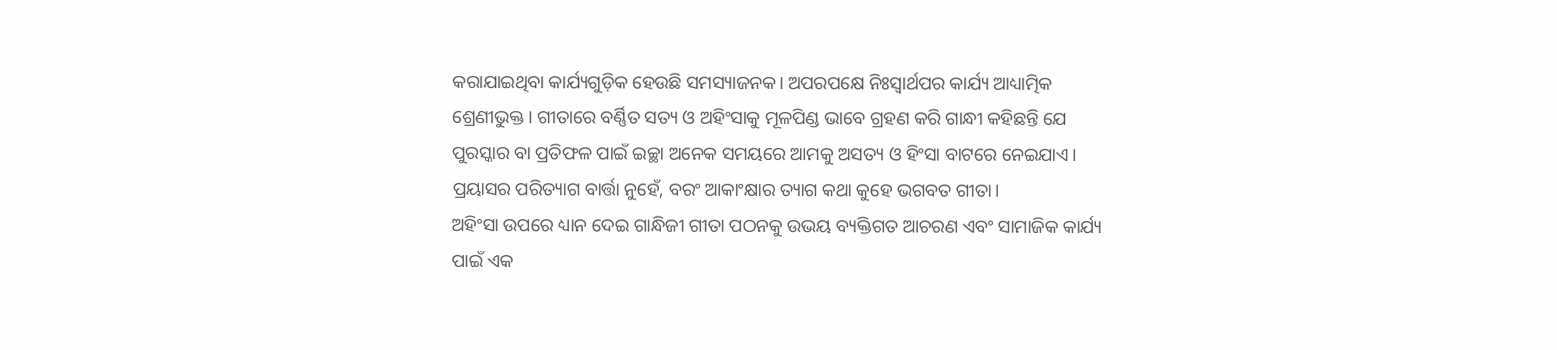କରାଯାଇଥିବା କାର୍ଯ୍ୟଗୁଡ଼ିକ ହେଉଛି ସମସ୍ୟାଜନକ। ଅପରପକ୍ଷେ ନିଃସ୍ୱାର୍ଥପର କାର୍ଯ୍ୟ ଆଧ୍ୟାତ୍ମିକ ଶ୍ରେଣୀଭୁକ୍ତ। ଗୀତାରେ ବର୍ଣ୍ଣିତ ସତ୍ୟ ଓ ଅହିଂସାକୁ ମୂଳପିଣ୍ଡ ଭାବେ ଗ୍ରହଣ କରି ଗାନ୍ଧୀ କହିଛନ୍ତି ଯେ ପୁରସ୍କାର ବା ପ୍ରତିଫଳ ପାଇଁ ଇଚ୍ଛା ଅନେକ ସମୟରେ ଆମକୁ ଅସତ୍ୟ ଓ ହିଂସା ବାଟରେ ନେଇଯାଏ। ପ୍ରୟାସର ପରିତ୍ୟାଗ ବାର୍ତ୍ତା ନୁହେଁ, ବରଂ ଆକାଂକ୍ଷାର ତ୍ୟାଗ କଥା କୁହେ ଭଗବତ ଗୀତା।
ଅହିଂସା ଉପରେ ଧ୍ୟାନ ଦେଇ ଗାନ୍ଧିଜୀ ଗୀତା ପଠନକୁ ଉଭୟ ବ୍ୟକ୍ତିଗତ ଆଚରଣ ଏବଂ ସାମାଜିକ କାର୍ଯ୍ୟ ପାଇଁ ଏକ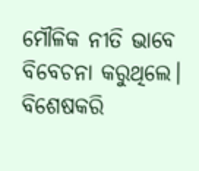ମୌଳିକ ନୀତି ଭାବେ ବିବେଚନା କରୁଥିଲେ। ବିଶେଷକରି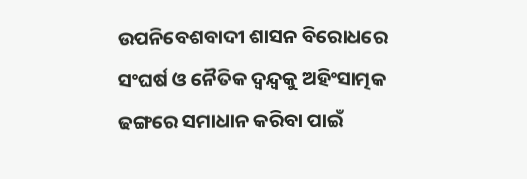ଉପନିବେଶବାଦୀ ଶାସନ ବିରୋଧରେ ସଂଘର୍ଷ ଓ ନୈତିକ ଦ୍ୱନ୍ଦ୍ୱକୁ ଅହିଂସାତ୍ମକ ଢଙ୍ଗରେ ସମାଧାନ କରିବା ପାଇଁ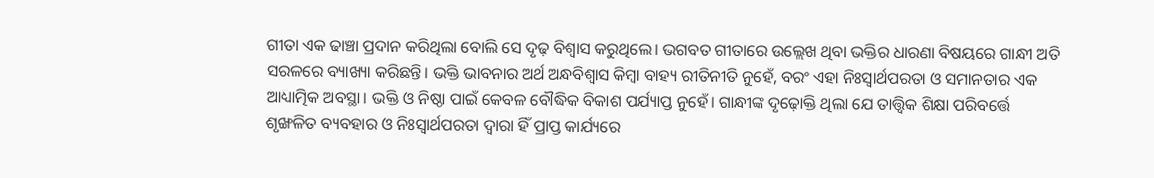ଗୀତା ଏକ ଢାଞ୍ଚା ପ୍ରଦାନ କରିଥିଲା ବୋଲି ସେ ଦୃଢ଼ ବିଶ୍ୱାସ କରୁଥିଲେ। ଭଗବତ ଗୀତାରେ ଉଲ୍ଲେଖ ଥିବା ଭକ୍ତିର ଧାରଣା ବିଷୟରେ ଗାନ୍ଧୀ ଅତି ସରଳରେ ବ୍ୟାଖ୍ୟା କରିଛନ୍ତି। ଭକ୍ତି ଭାବନାର ଅର୍ଥ ଅନ୍ଧବିଶ୍ୱାସ କିମ୍ୱା ବାହ୍ୟ ରୀତିନୀତି ନୁହେଁ, ବରଂ ଏହା ନିଃସ୍ୱାର୍ଥପରତା ଓ ସମାନତାର ଏକ ଆଧ୍ୟାତ୍ମିକ ଅବସ୍ଥା। ଭକ୍ତି ଓ ନିଷ୍ଠା ପାଇଁ କେବଳ ବୌଦ୍ଧିକ ବିକାଶ ପର୍ଯ୍ୟାପ୍ତ ନୁହେଁ। ଗାନ୍ଧୀଙ୍କ ଦୃଢ଼ୋକ୍ତି ଥିଲା ଯେ ତାତ୍ତ୍ୱିକ ଶିକ୍ଷା ପରିବର୍ତ୍ତେ ଶୃଙ୍ଖଳିତ ବ୍ୟବହାର ଓ ନିଃସ୍ୱାର୍ଥପରତା ଦ୍ୱାରା ହିଁ ପ୍ରାପ୍ତ କାର୍ଯ୍ୟରେ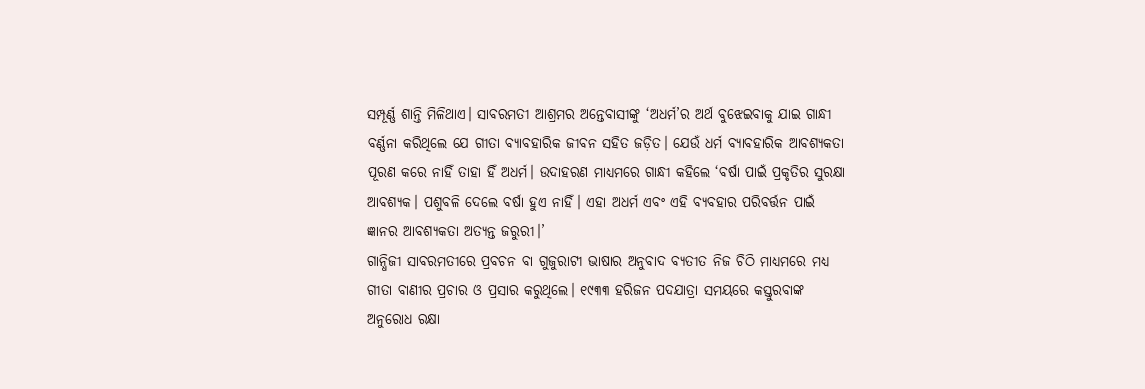ସମ୍ପୂର୍ଣ୍ଣ ଶାନ୍ତି ମିଳିଥାଏ। ସାବରମତୀ ଆଶ୍ରମର ଅନ୍ତେବାସୀଙ୍କୁ ‘ଅଧର୍ମ’ର ଅର୍ଥ ବୁଝେଇବାକୁ ଯାଇ ଗାନ୍ଧୀ ବର୍ଣ୍ଣନା କରିଥିଲେ ଯେ ଗୀତା ବ୍ୟାବହାରିକ ଜୀବନ ସହିତ ଜଡ଼ିତ। ଯେଉଁ ଧର୍ମ ବ୍ୟାବହାରିକ ଆବଶ୍ୟକତା ପୂରଣ କରେ ନାହିଁ ତାହା ହିଁ ଅଧର୍ମ। ଉଦାହରଣ ମାଧ୍ୟମରେ ଗାନ୍ଧୀ କହିଲେ ‘ବର୍ଷା ପାଇଁ ପ୍ରକୃତିର ସୁରକ୍ଷା ଆବଶ୍ୟକ। ପଶୁବଳି ଦେଲେ ବର୍ଷା ହୁଏ ନାହିଁ। ଏହା ଅଧର୍ମ ଏବଂ ଏହି ବ୍ୟବହାର ପରିବର୍ତ୍ତନ ପାଇଁ ଜ୍ଞାନର ଆବଶ୍ୟକତା ଅତ୍ୟନ୍ତ ଜରୁରୀ।’
ଗାନ୍ଧିଜୀ ସାବରମତୀରେ ପ୍ରବଚନ ବା ଗୁଜୁରାଟୀ ଭାଷାର ଅନୁବାଦ ବ୍ୟତୀତ ନିଜ ଚିଠି ମାଧ୍ୟମରେ ମଧ୍ୟ ଗୀତା ବାଣୀର ପ୍ରଚାର ଓ ପ୍ରସାର କରୁଥିଲେ। ୧୯୩୩ ହରିଜନ ପଦଯାତ୍ରା ସମୟରେ କସ୍ତୁରବାଙ୍କ ଅନୁରୋଧ ରକ୍ଷା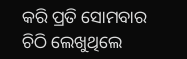କରି ପ୍ରତି ସୋମବାର ଚିଠି ଲେଖୁଥିଲେ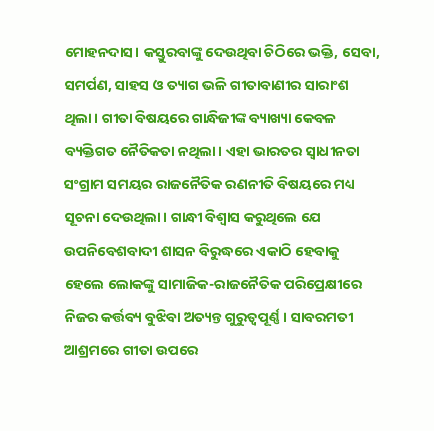ମୋହନଦାସ। କସ୍ତୁରବାଙ୍କୁ ଦେଉଥିବା ଚିଠିରେ ଭକ୍ତି, ସେବା, ସମର୍ପଣ, ସାହସ ଓ ତ୍ୟାଗ ଭଳି ଗୀତାବାଣୀର ସାରାଂଶ ଥିଲା। ଗୀତା ବିଷୟରେ ଗାନ୍ଧିଜୀଙ୍କ ବ୍ୟାଖ୍ୟା କେବଳ ବ୍ୟକ୍ତିଗତ ନୈତିକତା ନଥିଲା। ଏହା ଭାରତର ସ୍ୱାଧୀନତା ସଂଗ୍ରାମ ସମୟର ରାଜନୈତିକ ରଣନୀତି ବିଷୟରେ ମଧ୍ୟ ସୂଚନା ଦେଉଥିଲା। ଗାନ୍ଧୀ ବିଶ୍ୱାସ କରୁଥିଲେ ଯେ ଉପନିବେଶବାଦୀ ଶାସନ ବିରୁଦ୍ଧରେ ଏକାଠି ହେବାକୁ ହେଲେ ଲୋକଙ୍କୁ ସାମାଜିକ-ରାଜନୈତିକ ପରିପ୍ରେକ୍ଷୀରେ ନିଜର କର୍ତ୍ତବ୍ୟ ବୁଝିବା ଅତ୍ୟନ୍ତ ଗୁରୁତ୍ୱପୂର୍ଣ୍ଣ। ସାବରମତୀ ଆଶ୍ରମରେ ଗୀତା ଉପରେ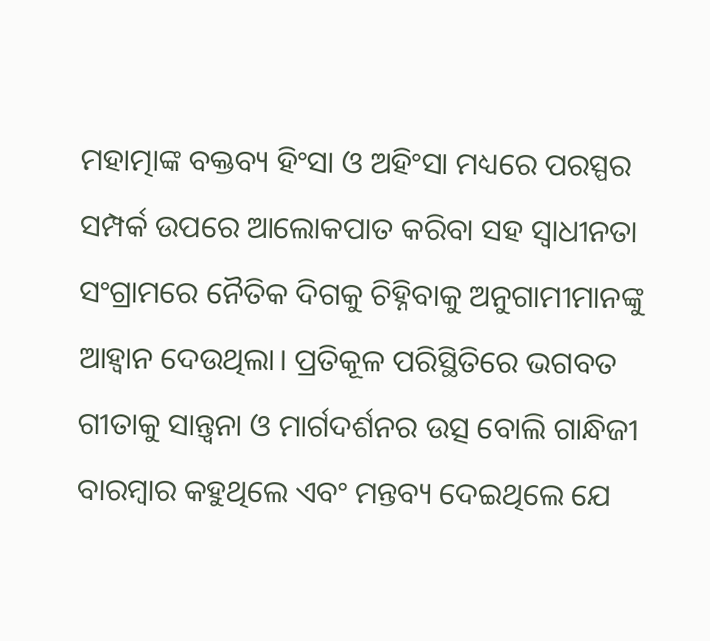ମହାତ୍ମାଙ୍କ ବକ୍ତବ୍ୟ ହିଂସା ଓ ଅହିଂସା ମଧ୍ୟରେ ପରସ୍ପର ସମ୍ପର୍କ ଉପରେ ଆଲୋକପାତ କରିବା ସହ ସ୍ୱାଧୀନତା ସଂଗ୍ରାମରେ ନୈତିକ ଦିଗକୁ ଚିହ୍ନିବାକୁ ଅନୁଗାମୀମାନଙ୍କୁ ଆହ୍ୱାନ ଦେଉଥିଲା। ପ୍ରତିକୂଳ ପରିସ୍ଥିତିରେ ଭଗବତ ଗୀତାକୁ ସାନ୍ତ୍ୱନା ଓ ମାର୍ଗଦର୍ଶନର ଉତ୍ସ ବୋଲି ଗାନ୍ଧିଜୀ ବାରମ୍ୱାର କହୁଥିଲେ ଏବଂ ମନ୍ତବ୍ୟ ଦେଇଥିଲେ ଯେ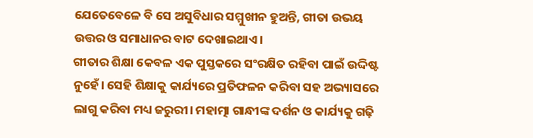ଯେତେବେଳେ ବି ସେ ଅସୁବିଧାର ସମ୍ମୁଖୀନ ହୁଅନ୍ତି, ଗୀତା ଉଭୟ ଉତ୍ତର ଓ ସମାଧାନର ବାଟ ଦେଖାଇଥାଏ।
ଗୀତାର ଶିକ୍ଷା କେବଳ ଏକ ପୁସ୍ତକରେ ସଂରକ୍ଷିତ ରହିବା ପାଇଁ ଉଦ୍ଦିଷ୍ଟ ନୁହେଁ। ସେହି ଶିକ୍ଷାକୁ କାର୍ଯ୍ୟରେ ପ୍ରତିଫଳନ କରିବା ସହ ଅଭ୍ୟାସରେ ଲାଗୁ କରିବା ମଧ୍ୟ ଜରୁରୀ। ମହାତ୍ମା ଗାନ୍ଧୀଙ୍କ ଦର୍ଶନ ଓ କାର୍ଯ୍ୟକୁ ଗଢ଼ି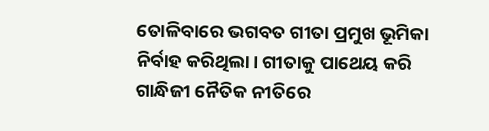ତୋଳିବାରେ ଭଗବତ ଗୀତା ପ୍ରମୁଖ ଭୂମିକା ନିର୍ବାହ କରିଥିଲା। ଗୀତାକୁ ପାଥେୟ କରି ଗାନ୍ଧିଜୀ ନୈତିକ ନୀତିରେ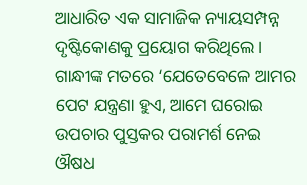ଆଧାରିତ ଏକ ସାମାଜିକ ନ୍ୟାୟସମ୍ପନ୍ନ ଦୃଷ୍ଟିକୋଣକୁ ପ୍ରୟୋଗ କରିଥିଲେ। ଗାନ୍ଧୀଙ୍କ ମତରେ ‘ଯେତେବେଳେ ଆମର ପେଟ ଯନ୍ତ୍ରଣା ହୁଏ, ଆମେ ଘରୋଇ ଉପଚାର ପୁସ୍ତକର ପରାମର୍ଶ ନେଇ ଔଷଧ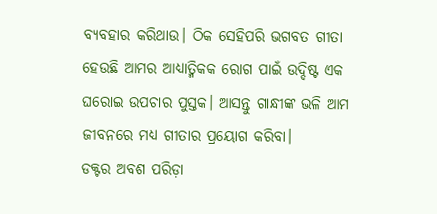ବ୍ୟବହାର କରିଥାଉ। ଠିକ ସେହିପରି ଭଗବତ ଗୀତା ହେଉଛି ଆମର ଆଧ୍ୟାତ୍ମିକକ ରୋଗ ପାଇଁ ଉଦ୍ଦିଷ୍ଟ ଏକ ଘରୋଇ ଉପଚାର ପୁସ୍ତକ। ଆସନ୍ତୁ ଗାନ୍ଧୀଙ୍କ ଭଳି ଆମ ଜୀବନରେ ମଧ୍ୟ ଗୀତାର ପ୍ରୟୋଗ କରିବା।
ଡକ୍ଟର ଅବଶ ପରିଡ଼ା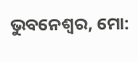ଭୁବନେଶ୍ୱର, ମୋ: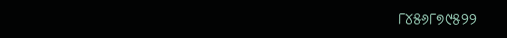୮୪୫୬୮୭୯୫୨୨